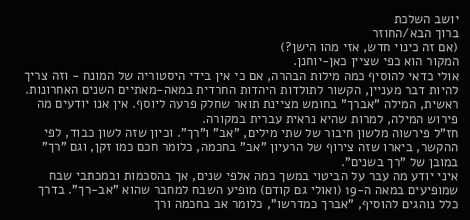יושב השלכת
ברוך הבא/החוזר
(אם זה כינוי חדש, אזי מהו הישן?)
המקור הוא כפי שציין כאן-יוחנן.
אולי כדאי להוסיף כמה מילות הבהרה, אם כי אין בידי היסטוריה של המונח - וזה צריך להיות דבר מעניין, הקשור לתולדות היהדות החרדית במאה-מאתיים השנים האחרונות.
ראשית, המילה "אברך" בחומש מציינת תואר שחלק פרעה ליוסף. אין אנו יודעים מה פירוש המילה, למרות שהיא נראית עברית במקורה.
חז"ל פירשוה מלשון חיבור של שתי מילים, "אב" ו"רך". וכיון שזה לשון כבוד, לפי ההקשר, ביארו שזה צירוף של הרעיון "אב" בחכמה, כלומר חכם כמו זקן, וגם "רך" במובן של "רך בשנים".
איני יודע מה עבר על הביטוי במשך כמה אלפי שנים, אך בהסכמות ובמכתבי שבח שמופיעים במאה ה-19 (ואולי גם קודם) מופיע השבח למחבר שהוא "אב-רך". בדרך כלל נוהגים להוסיף, "אברך כמדרשו", כלומר אב בחכמה ורך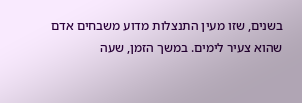בשנים, שזו מעין התנצלות מדוע משבחים אדם שהוא צעיר לימים. במשך הזמן, שעה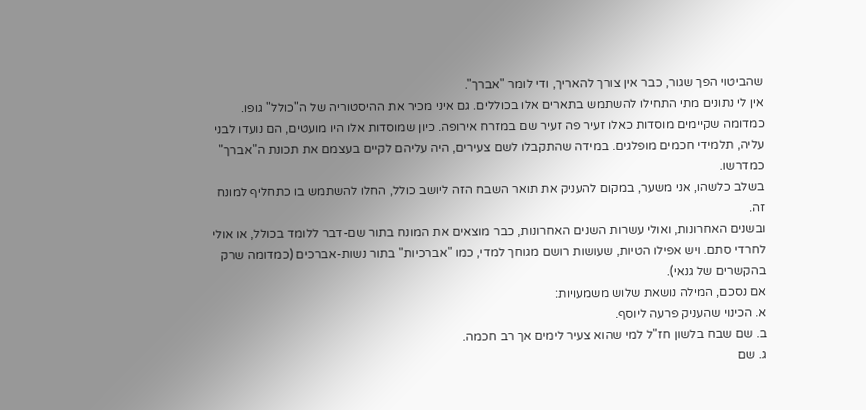שהביטוי הפך שגור, כבר אין צורך להאריך, ודי לומר "אברך".
אין לי נתונים מתי התחילו להשתמש בתארים אלו בכוללים. גם איני מכיר את ההיסטוריה של ה"כולל" גופו. כמדומה שקיימים מוסדות כאלו זעיר פה זעיר שם במזרח אירופה. כיון שמוסדות אלו היו מועטים, הם נועדו לבני עליה, תלמידי חכמים מופלגים. במידה שהתקבלו לשם צעירים, היה עליהם לקיים בעצמם את תכונת ה"אברך" כמדרשו.
בשלב כלשהו, אני משער, במקום להעניק את תואר השבח הזה ליושב כולל, החלו להשתמש בו כתחליף למונח זה.
ובשנים האחרונות, ואולי עשרות השנים האחרונות, כבר מוצאים את המונח בתור שם-דבר ללומד בכולל, או אולי לחרדי סתם. ויש אפילו הטיות, שעושות רושם מגוחך למדי, כמו "אברכיות" בתור נשות-אברכים (כמדומה שרק בהקשרים של גנאי).
אם נסכם, המילה נושאת שלוש משמעויות:
א. הכינוי שהעניק פרעה ליוסף.
ב. שם שבח בלשון חז"ל למי שהוא צעיר לימים אך רב חכמה.
ג. שם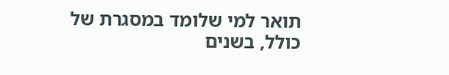תואר למי שלומד במסגרת של כולל, בשנים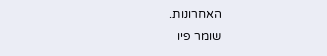האחרונות.
שומר פיו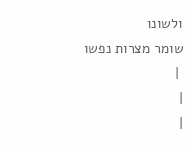ולשונו
שומר מצרות נפשו
 |
|
|